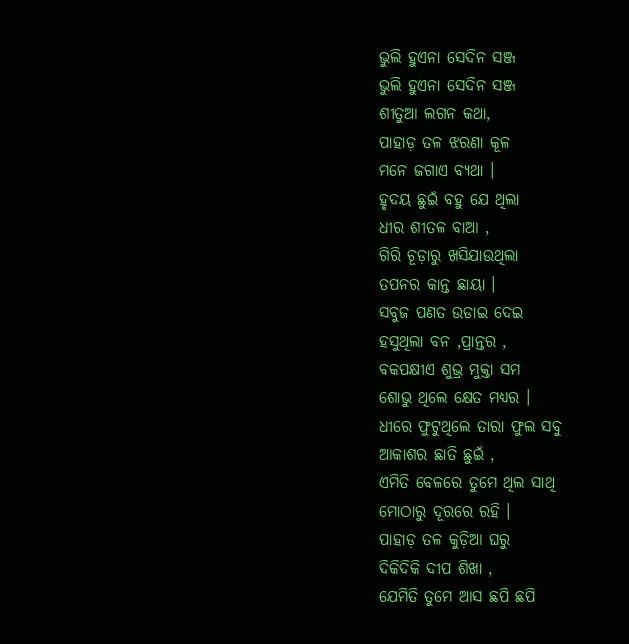ଭୁଲି ହୁଏନା ସେଦିନ ସଞ୍ଜ
ଭୁଲି ହୁଏନା ସେଦିନ ସଞ୍ଜ
ଶୀତୁଆ ଲଗନ କଥା,
ପାହାଡ଼ ତଳ ଝରଣା କୂଳ
ମନେ ଜଗାଏ ବ୍ୟଥା ।
ହୃଦୟ ଛୁଇଁ ବହୁ ଯେ ଥିଲା
ଧୀର ଶୀତଳ ବାଆ ,
ଗିରି ଚୂଡ଼ାରୁ ଖସିଯାଉଥିଲା
ତପନର କାନ୍ତ ଛାୟା ।
ସବୁଜ ପଣତ ଉଡାଇ ଦେଇ
ହସୁଥିଲା ବନ ,ପ୍ରାନ୍ତର ,
ବକପକ୍ଷୀଏ ଶୁଭ୍ର ମୁକ୍ତା ସମ
ଶୋଭୁ ଥିଲେ କ୍ଷେତ ମଧ୍ୟର ।
ଧୀରେ ଫୁଟୁଥିଲେ ତାରା ଫୁଲ ସବୁ
ଆକାଶର ଛାତି ଛୁଇଁ ,
ଏମିତି ବେଳରେ ତୁମେ ଥିଲ ସାଥି
ମୋଠାରୁ ଦୂରରେ ରହି ।
ପାହାଡ଼ ତଳ କୁଡ଼ିଆ ଘରୁ
ଦିକିଦିକି ଦୀପ ଶିଖା ,
ଯେମିତି ତୁମେ ଆସ ଛପି ଛପି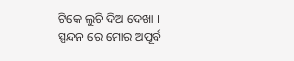ଟିକେ ଲୁଚି ଦିଅ ଦେଖା ।
ସ୍ପନ୍ଦନ ରେ ମୋର ଅପୂର୍ବ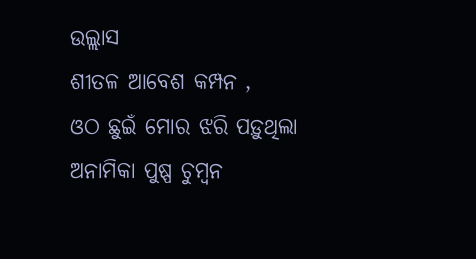ଉଲ୍ଲାସ
ଶୀତଳ ଆବେଶ କମ୍ପନ ,
ଓଠ ଛୁଇଁ ମୋର ଝରି ପଡ଼ୁଥିଲା
ଅନାମିକା ପୁଷ୍ପ ଚୁମ୍ବନ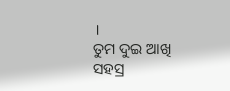।
ତୁମ ଦୁଇ ଆଖି ସହସ୍ର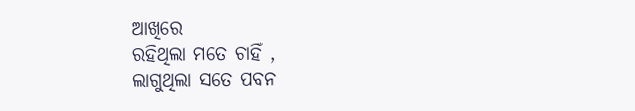ଆଖିରେ
ରହିଥିଲା ମତେ ଚାହିଁ ,
ଲାଗୁଥିଲା ସତେ ପବନ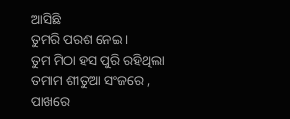ଆସିଛି
ତୁମରି ପରଶ ନେଇ ।
ତୁମ ମିଠା ହସ ପୁରି ରହିଥିଲା
ତମାମ ଶୀତୁଆ ସଂଜରେ ,
ପାଖରେ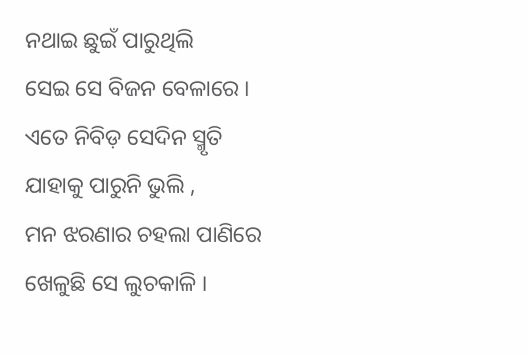ନଥାଇ ଛୁଇଁ ପାରୁଥିଲି
ସେଇ ସେ ବିଜନ ବେଳାରେ ।
ଏତେ ନିବିଡ଼ ସେଦିନ ସ୍ମୃତି
ଯାହାକୁ ପାରୁନି ଭୁଲି ,
ମନ ଝରଣାର ଚହଲା ପାଣିରେ
ଖେଳୁଛି ସେ ଲୁଚକାଳି ।